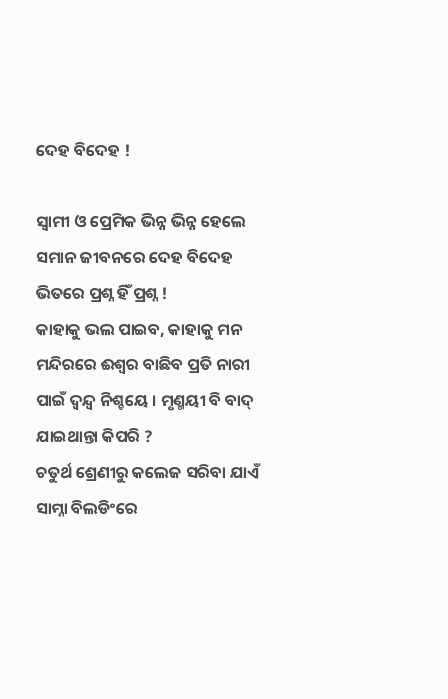ଦେହ ବିଦେହ !

ସ୍ୱାମୀ ଓ ପ୍ରେମିକ ଭିନ୍ନ ଭିନ୍ନ ହେଲେ ସମାନ ଜୀବନରେ ଦେହ ବିଦେହ ଭିତରେ ପ୍ରଶ୍ନ ହିଁ ପ୍ରଶ୍ନ !
କାହାକୁ ଭଲ ପାଇବ, କାହାକୁ ମନ ମନ୍ଦିରରେ ଈଶ୍ୱର ବାଛିବ ପ୍ରତି ନାରୀ ପାଇଁ ଦ୍ୱନ୍ଦ୍ୱ ନିଶ୍ଚୟେ । ମୃଣ୍ମୟୀ ବି ବାଦ୍ ଯାଇଥାନ୍ତା କିପରି ?
ଚତୁର୍ଥ ଶ୍ରେଣୀରୁ କଲେଜ ସରିବା ଯାଏଁ ସାମ୍ନା ବିଲଡିଂରେ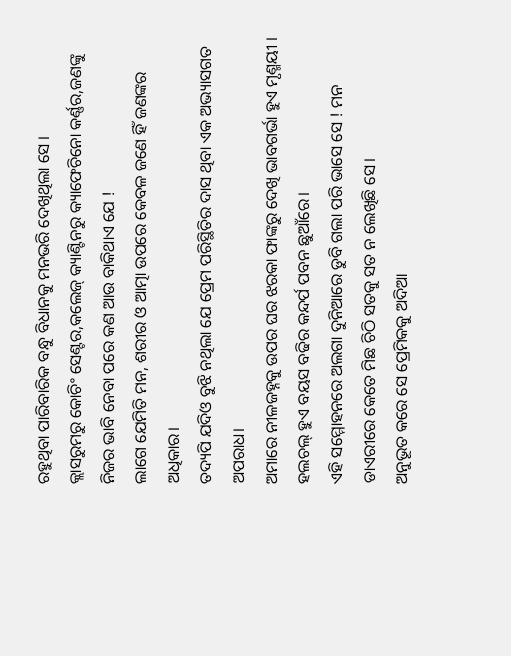ରହୁଥିବା ପାରିବାରିକ ବନ୍ଧୁ ବିଧାନକୁ ମନଭରି ଦେଖିଥିଲା ସେ ।
କ୍ଲାସରୁମରୁ କୋଚିଂ ସେଣ୍ଟର,କଲେଜ୍ କ୍ୟାଣ୍ଟିନରୁ କ୍ୟାଫେଚିନୋ କର୍ଣ୍ଣର,ଜଣଙ୍କୁ ନିଜର ଭାବି ନେବା ପରେ କଣ ଆଉ ବାକିଥାଏ ଯେ !
ଲାଗେ ଯେମିତି ମନ, ଶରୀର ଓ ଆତ୍ମା ଉପରେ କେବଳ ଜଣେ ହିଁ ଜଣଙ୍କର ଅଧିକାର।
ତଦ୍ୟପି ଯଦିଓ ବୁଝି ନଥିଲା ଯେ ପ୍ରେମ ପରିସ୍ଥିତିର ଦାସ ଥିବା ଏକ ଅଭ୍ୟାସଗତ ଅପରାଧ।
ଅମାରେ ନୀଳଜହ୍ନକୁ ଉପର ଘର ଝରକା ଫାଙ୍କରୁ ଦେଖି ଭାବଗର୍ଭା ହୁଏ ମୃଣ୍ମୟୀ । ହଲଚଲ୍ ହୁଏ ବୟସ ବଢିର କନ୍ଦର୍ପ ପବନ ଛୁଆଁରେ।
ଏହି ସମ୍ମୋହନରେ ଅଲଗା ଦୁନିଆରେ ଡୁବି ଗଲା ପରି ଭାସେ ସେ ! ମନ ଡାଏରୀରେ କେତେ ମିଛ ଚିଠି ସତକୁ ସତ ନ ଲେଖିଛି ସେ।
ଅନୁଭୂତ କରେ ସେ ପ୍ରେମିକକୁ ଅଦିଆ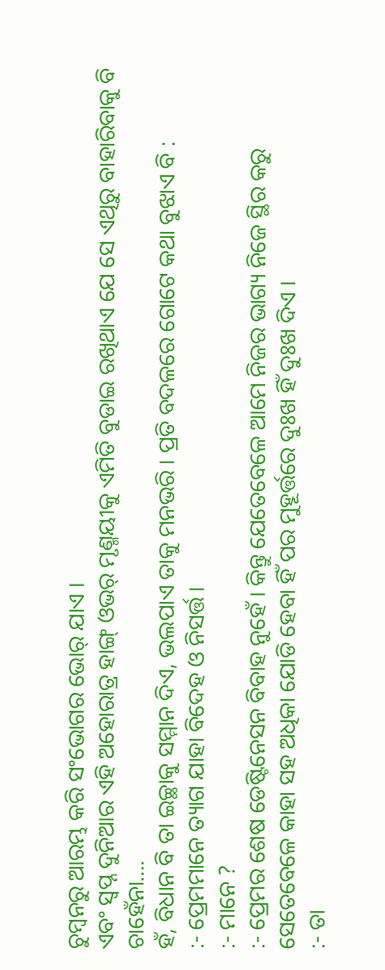ଚୁମ୍ବନରୁ ଆରମ୍ଭ କରି ସଂଭୋଗର ଭୋର୍ ଯାଏ ।
ଏବଂ ସ୍ୱପ୍ନ ଦୁନିଆର ଏହି ଅହୋରାତ୍ର ହାଙ୍ଗ୍ ଓଭର୍ ମୃଣ୍ମୟୀକୁ ଏମିତି ବୁଡାଇ ରଖିଥାଏ ଯେ ସେ ଏଥିରୁ ବାହାରିବାକୁ ବି ଚାହେଁନା….
ହଁ, ବିଧାନ ବି ତା ଇଚ୍ଛାକୁ ସମ୍ମାନ ଦିଏ, ଭଲପାଏ ତାକୁ ମନଭରି । ପ୍ରତି ବଦଳରେ ଗୋଟେ କଥା ବୁଝାଏ ବି :
:- ପ୍ରେମମାନେ ତ୍ୟାଗ ଯାହା ବିଦେହ ଓ ନିସର୍ତ୍ତ ।
:- ମାନେ ?
:- ପ୍ରେମର ଶେଷ ଡେଷ୍ଟିନେସନ ବିବାହ ନୁହେଁ । କିନ୍ତୁ ଯେତେବେଳେ ଆମେ ନିଜର ଭାଗ୍ୟ ନିଜେ ସ୍ଥିର କରୁ ସେତେବେଳେ କାହା ସହ ଅଧିକା ଯୋଡି ହେବା ହିଁ ପର ମୁହୂର୍ତ୍ତରେ ଦୁଃଖ ହିଁ ଦୁଃଖ ଦିଏ ।
:- ତା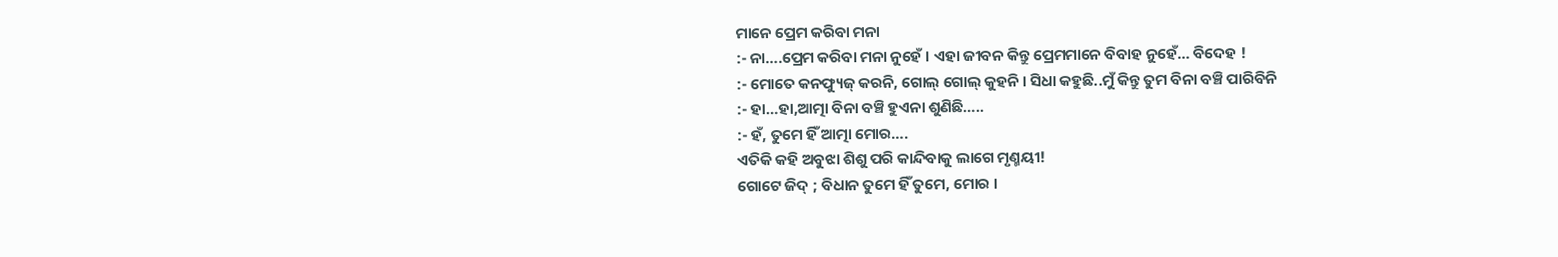ମାନେ ପ୍ରେମ କରିବା ମନା
:- ନା….ପ୍ରେମ କରିବା ମନା ନୁହେଁ । ଏହା ଜୀବନ କିନ୍ତୁ ପ୍ରେମମାନେ ବିବାହ ନୁହେଁ… ବିଦେହ !
:- ମୋତେ କନଫ୍ୟୁଜ୍ କରନି, ଗୋଲ୍ ଗୋଲ୍ କୁହନି । ସିଧା କହୁଛି..ମୁଁ କିନ୍ତୁ ତୁମ ବିନା ବଞ୍ଚି ପାରିବିନି
:- ହା…ହା,ଆତ୍ମା ବିନା ବଞ୍ଚି ହୁଏନା ଶୁଣିଛି…..
:- ହଁ, ତୁମେ ହିଁ ଆତ୍ମା ମୋର….
ଏତିକି କହି ଅବୁଝା ଶିଶୁ ପରି କାନ୍ଦିବାକୁ ଲାଗେ ମୃଣ୍ମୟୀ!
ଗୋଟେ ଜିଦ୍ ; ବିଧାନ ତୁମେ ହିଁ ତୁମେ, ମୋର ।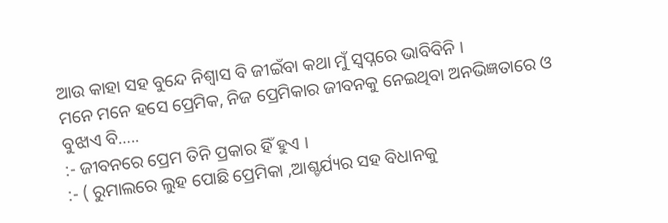ଆଉ କାହା ସହ ବୁନ୍ଦେ ନିଶ୍ୱାସ ବି ଜୀଇଁବା କଥା ମୁଁ ସ୍ୱପ୍ନରେ ଭାବିବିନି ।
ମନେ ମନେ ହସେ ପ୍ରେମିକ, ନିଜ ପ୍ରେମିକାର ଜୀବନକୁ ନେଇଥିବା ଅନଭିଜ୍ଞତାରେ ଓ ବୁଝାଏ ବି…..
:- ଜୀବନରେ ପ୍ରେମ ତିନି ପ୍ରକାର ହିଁ ହୁଏ ।
:- ( ରୁମାଲରେ ଲୁହ ପୋଛି ପ୍ରେମିକା ,ଆଶ୍ଚର୍ଯ୍ୟର ସହ ବିଧାନକୁ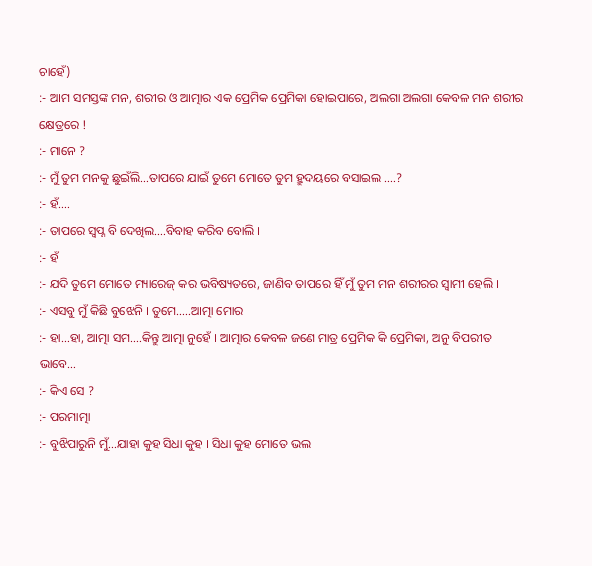ଚାହେଁ)
:- ଆମ ସମସ୍ତଙ୍କ ମନ, ଶରୀର ଓ ଆତ୍ମାର ଏକ ପ୍ରେମିକ ପ୍ରେମିକା ହୋଇପାରେ, ଅଲଗା ଅଲଗା କେବଳ ମନ ଶରୀର କ୍ଷେତ୍ରରେ !
:- ମାନେ ?
:- ମୁଁ ତୁମ ମନକୁ ଛୁଇଁଲି…ତାପରେ ଯାଇଁ ତୁମେ ମୋତେ ତୁମ ହ୍ରୁଦୟରେ ବସାଇଲ ….?
:- ହଁ….
:- ତାପରେ ସ୍ୱପ୍ନ ବି ଦେଖିଲ….ବିବାହ କରିବ ବୋଲି ।
:- ହଁ
:- ଯଦି ତୁମେ ମୋତେ ମ୍ୟାରେଜ୍ କର ଭବିଷ୍ୟତରେ, ଜାଣିବ ତାପରେ ହିଁ ମୁଁ ତୁମ ମନ ଶରୀରର ସ୍ୱାମୀ ହେଲି ।
:- ଏସବୁ ମୁଁ କିଛି ବୁଝେନି । ତୁମେ…..ଆତ୍ମା ମୋର
:- ହା…ହା, ଆତ୍ମା ସମ….କିନ୍ତୁ ଆତ୍ମା ନୁହେଁ । ଆତ୍ମାର କେବଳ ଜଣେ ମାତ୍ର ପ୍ରେମିକ କି ପ୍ରେମିକା, ଅନୁ ବିପରୀତ ଭାବେ…
:- କିଏ ସେ ?
:- ପରମାତ୍ମା
:- ବୁଝିପାରୁନି ମୁଁ…ଯାହା କୁହ ସିଧା କୁହ । ସିଧା କୁହ ମୋତେ ଭଲ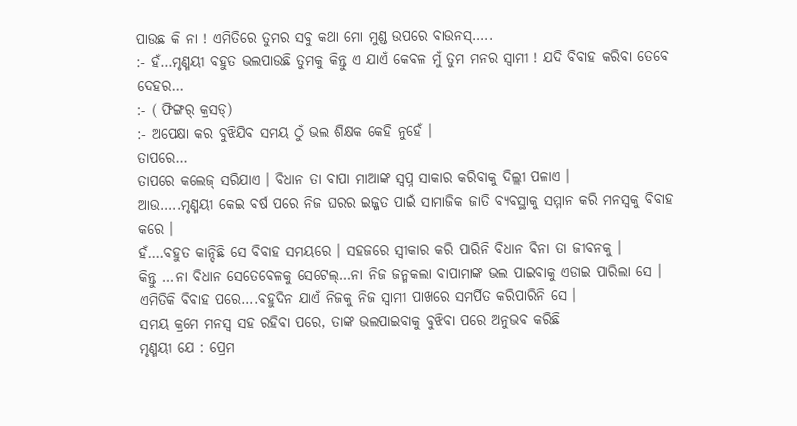ପାଉଛ କି ନା ! ଏମିତିରେ ତୁମର ସବୁ କଥା ମୋ ମୁଣ୍ଡ ଉପରେ ବାଉନସ୍…..
:- ହଁ…ମୃଣ୍ମୟୀ ବହୁତ ଭଲପାଉଛି ତୁମକୁ କିନ୍ତୁ ଏ ଯାଏଁ କେବଳ ମୁଁ ତୁମ ମନର ସ୍ୱାମୀ ! ଯଦି ବିବାହ କରିବା ତେବେ ଦେହର…
:- ( ଫିଙ୍ଗର୍ କ୍ରସଡ୍)
:- ଅପେକ୍ଷା କର ବୁଝିଯିବ ସମୟ ଠୁଁ ଭଲ ଶିକ୍ଷକ କେହି ନୁହେଁ ।
ତାପରେ…
ତାପରେ କଲେଜ୍ ସରିଯାଏ । ବିଧାନ ତା ବାପା ମାଆଙ୍କ ସ୍ୱପ୍ନ ସାକାର କରିବାକୁ ଦିଲ୍ଲୀ ପଳାଏ ।
ଆଉ…..ମୃଣ୍ମୟୀ କେଇ ବର୍ଷ ପରେ ନିଜ ଘରର ଇଜ୍ଜତ ପାଇଁ ସାମାଜିକ ଜାତି ବ୍ୟବସ୍ଥାକୁ ସମ୍ମାନ କରି ମନସ୍ୱକୁ ବିବାହ କରେ ।
ହଁ….ବହୁତ କାନ୍ଦିଛି ସେ ବିବାହ ସମୟରେ । ସହଜରେ ସ୍ୱୀକାର କରି ପାରିନି ବିଧାନ ବିନା ତା ଜୀବନକୁ ।
କିନ୍ତୁ …ନା ବିଧାନ ସେତେବେଳକୁ ସେଟେଲ୍…ନା ନିଜ ଜନ୍ମକଲା ବାପାମାଙ୍କ ଭଲ ପାଇବାକୁ ଏଡାଇ ପାରିଲା ସେ ।
ଏମିତିକି ବିବାହ ପରେ….ବହୁଦିନ ଯାଏଁ ନିଜକୁ ନିଜ ସ୍ୱାମୀ ପାଖରେ ସମର୍ପିତ କରିପାରିନି ସେ ।
ସମୟ କ୍ରମେ ମନସ୍ୱ ସହ ରହିବା ପରେ, ତାଙ୍କ ଭଲପାଇବାକୁ ବୁଝିବା ପରେ ଅନୁଭବ କରିଛି
ମୃଣ୍ମୟୀ ଯେ : ପ୍ରେମ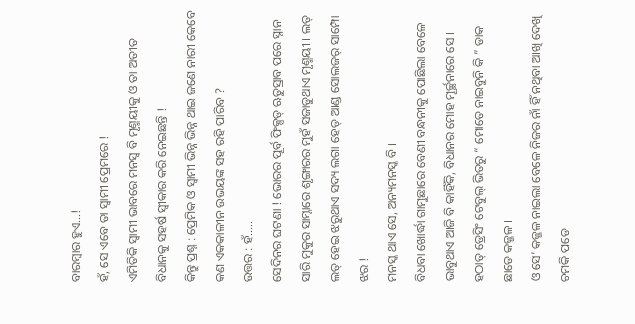ବାରମ୍ବାର ହୁଏ…!
ହଁ, ସେ ଏବେ ତା ସ୍ୱାମୀ ପ୍ରେମରେ !
ଏମିତିକି ସ୍ୱାମୀ ଭାବରେ ମନସ୍ୱ ବି ମୃଣ୍ମୟୀକୁ ଓ ତା ଅତୀତ ବିଧାନକୁ ସହର୍ଷ ସ୍ୱୀକାର କରି ନେଇଛନ୍ତି !
କିନ୍ତୁ ପ୍ରଶ୍ନ : ପ୍ରେମିକ ଓ ସ୍ୱାମୀ ଭିନ୍ନ ଭିନ୍ନ ଥାଇ ଜଣେ ନାରୀ କେବେ କଣ ଏକକାଳୀନ ଉଭୟଙ୍କ ସହ ରହି ପାରିବ ?
ଉତ୍ତର : ହଁ…..
ସେଦିନର ଘଟଣା ! ଭୋରର ପୂର୍ବ ଫିକ୍ସଡ୍ ଋତୁସ୍ରାବ ପରେ ସ୍ନାନ ସାରି ମୁକୁର ସାମ୍ନାରେ ଶୃଙ୍ଗାରର ମୁହଁ ସଜାଡୁଥାଏ ମୃଣ୍ମୟୀ । ଲତ୍ ଲତ୍ ହେଇ ଝରୁଥାଏ ସଦ୍ୟ ଲଗା ହେଡ୍ ଆଣ୍ଡ ସୋଲଜର୍ ସାମ୍ପୋ ଝର !
ମନସ୍କ ଥାଏ ସେ, ଅନ୍ୟମନସ୍କ ବି ।
ବିଧବା ଖୋର୍ଦ୍ଧା ଗାମୁଛାରେ ବେଣୀ ବନ୍ଧନୀକୁ ପୋଛିଲା ବେଳେ ଭାବୁଥାଏ ଆଜି ବି କାହିଁକି, ବିଧାନର ମୋହ ମୂର୍ଚ୍ଛନାରେ ସେ ।
ହଠାତ୍ ଡ୍ରେସିଂ ଟେବୁଲ୍ ଭିତରୁ “ ମୋତେ ନାଇବୁନି କି ” ଡାକ ଛାଡେ କଜ୍ଜଳ ।
ଓ ସେ’ କଜ୍ଜଳ ନାଇଲା ବେଳେ ନିଜର ନାଁ ହିଁ ନଥିବା ଆଖି ଦେଖି ଚମକି ପଡେ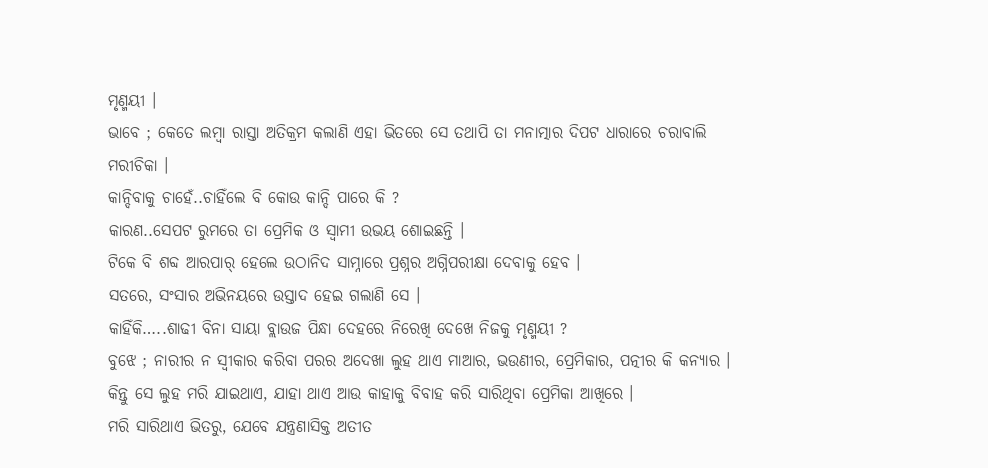ମୃଣ୍ମୟୀ ।
ଭାବେ ; କେତେ ଲମ୍ବା ରାସ୍ତା ଅତିକ୍ରମ କଲାଣି ଏହା ଭିତରେ ସେ ତଥାପି ତା ମନାତ୍ମାର ଦିପଟ ଧାରାରେ ଚରାବାଲି ମରୀଚିକା ।
କାନ୍ଦିବାକୁ ଚାହେଁ..ଚାହିଁଲେ ବି କୋଉ କାନ୍ଦି ପାରେ କି ?
କାରଣ..ସେପଟ ରୁମରେ ତା ପ୍ରେମିକ ଓ ସ୍ୱାମୀ ଉଭୟ ଶୋଇଛନ୍ତି ।
ଟିକେ ବି ଶବ୍ଦ ଆରପାର୍ ହେଲେ ଉଠାନିଦ ସାମ୍ନାରେ ପ୍ରଶ୍ନର ଅଗ୍ନିପରୀକ୍ଷା ଦେବାକୁ ହେବ ।
ସତରେ, ସଂସାର ଅଭିନୟରେ ଉସ୍ତାଦ ହେଇ ଗଲାଣି ସେ ।
କାହିଁକି…..ଶାଢୀ ବିନା ସାୟା ବ୍ଲାଉଜ ପିନ୍ଧା ଦେହରେ ନିରେଖି ଦେଖେ ନିଜକୁ ମୃଣ୍ମୟୀ ?
ବୁଝେ ; ନାରୀର ନ ସ୍ୱୀକାର କରିବା ପରର ଅଦେଖା ଲୁହ ଥାଏ ମାଆର, ଭଉଣୀର, ପ୍ରେମିକାର, ପତ୍ନୀର କି କନ୍ୟାର । କିନ୍ତୁ ସେ ଲୁହ ମରି ଯାଇଥାଏ, ଯାହା ଥାଏ ଆଉ କାହାକୁ ବିବାହ କରି ସାରିଥିବା ପ୍ରେମିକା ଆଖିରେ ।
ମରି ସାରିଥାଏ ଭିତରୁ, ଯେବେ ଯନ୍ତ୍ରଣାସିକ୍ତ ଅତୀତ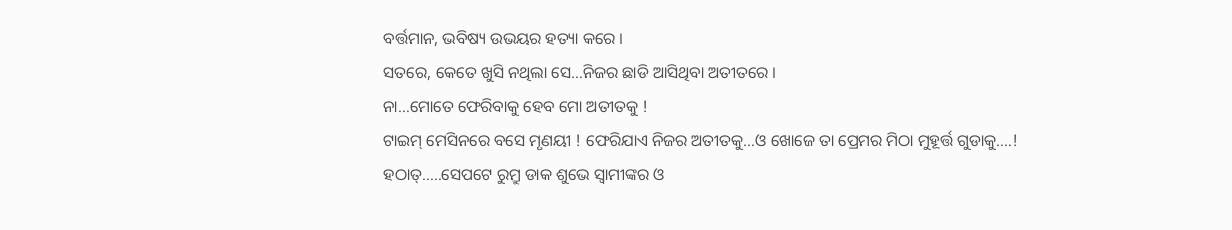ବର୍ତ୍ତମାନ, ଭବିଷ୍ୟ ଉଭୟର ହତ୍ୟା କରେ ।
ସତରେ, କେତେ ଖୁସି ନଥିଲା ସେ…ନିଜର ଛାଡି ଆସିଥିବା ଅତୀତରେ ।
ନା…ମୋତେ ଫେରିବାକୁ ହେବ ମୋ ଅତୀତକୁ !
ଟାଇମ୍ ମେସିନରେ ବସେ ମୃଣୟୀ ! ଫେରିଯାଏ ନିଜର ଅତୀତକୁ…ଓ ଖୋଜେ ତା ପ୍ରେମର ମିଠା ମୁହୂର୍ତ୍ତ ଗୁଡାକୁ….!
ହଠାତ୍…..ସେପଟେ ରୁମ୍ରୁ ଡାକ ଶୁଭେ ସ୍ୱାମୀଙ୍କର ଓ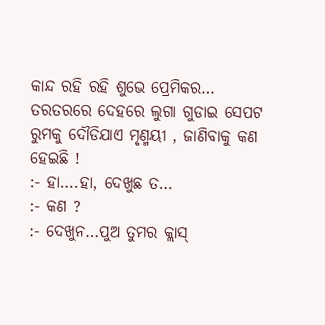କାନ୍ଦ ରହି ରହି ଶୁଭେ ପ୍ରେମିକର…
ତରତରରେ ଦେହରେ ଲୁଗା ଗୁଡାଇ ସେପଟ ରୁମକୁ ଦୌଡିଯାଏ ମୃଣ୍ମୟୀ , ଜାଣିବାକୁ କଣ ହେଇଛି !
:- ହା….ହା, ଦେଖୁଛ ତ…
:- କଣ ?
:- ଦେଖୁନ…ପୁଅ ତୁମର କ୍ଲାସ୍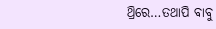ଥ୍ରିରେ…ତଥାପି ବାବୁ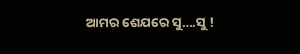ଆମର ଶେଯରେ ସୁ….ସୁ !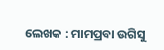ଲେଖକ : ମାମପ୍ରବା ଉଗିସୁ